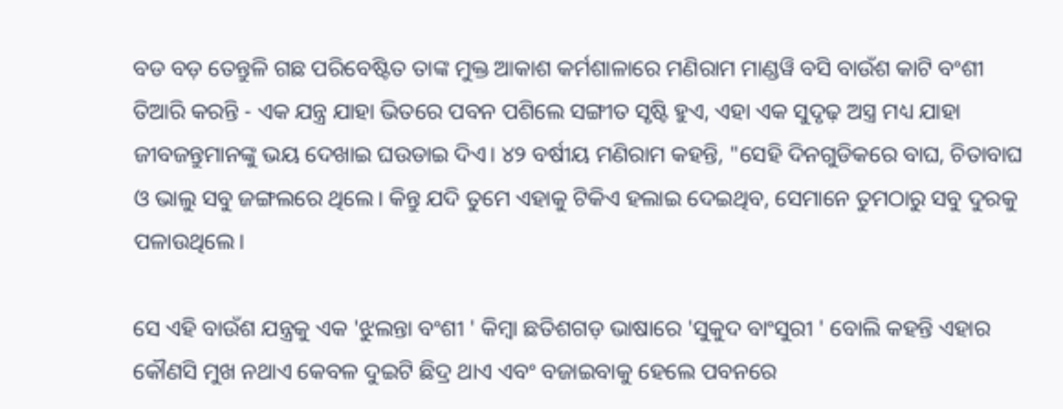ବଡ ବଡ଼ ତେନ୍ତୁଳି ଗଛ ପରିବେଷ୍ଟିତ ତାଙ୍କ ମୁକ୍ତ ଆକାଶ କର୍ମଶାଳାରେ ମଣିରାମ ମାଣ୍ଡୱି ବସି ବାଉଁଶ କାଟି ବଂଶୀ ତିଆରି କରନ୍ତି - ଏକ ଯନ୍ତ୍ର ଯାହା ଭିତରେ ପବନ ପଶିଲେ ସଙ୍ଗୀତ ସୃଷ୍ଟି ହୁଏ, ଏହା ଏକ ସୁଦୃଢ଼ ଅସ୍ତ୍ର ମଧ୍ୟ ଯାହା ଜୀବଜନ୍ତୁମାନଙ୍କୁ ଭୟ ଦେଖାଇ ଘଉଡାଇ ଦିଏ। ୪୨ ବର୍ଷୀୟ ମଣିରାମ କହନ୍ତି, "ସେହି ଦିନଗୁଡିକରେ ବାଘ, ଚିତାବାଘ ଓ ଭାଲୁ ସବୁ ଜଙ୍ଗଲରେ ଥିଲେ। କିନ୍ତୁ ଯଦି ତୁମେ ଏହାକୁ ଟିକିଏ ହଲାଇ ଦେଇଥିବ, ସେମାନେ ତୁମଠାରୁ ସବୁ ଦୁରକୁ ପଳାଉଥିଲେ।

ସେ ଏହି ବାଉଁଶ ଯନ୍ତ୍ରକୁ ଏକ 'ଝୁଲନ୍ତା ବଂଶୀ ' କିମ୍ବା ଛତିଶଗଡ଼ ଭାଷାରେ 'ସୁକୁଦ ବାଂସୁରୀ ' ବୋଲି କହନ୍ତି ଏହାର କୌଣସି ମୁଖ ନଥାଏ କେବଳ ଦୁଇଟି ଛିଦ୍ର ଥାଏ ଏବଂ ବଜାଇବାକୁ ହେଲେ ପବନରେ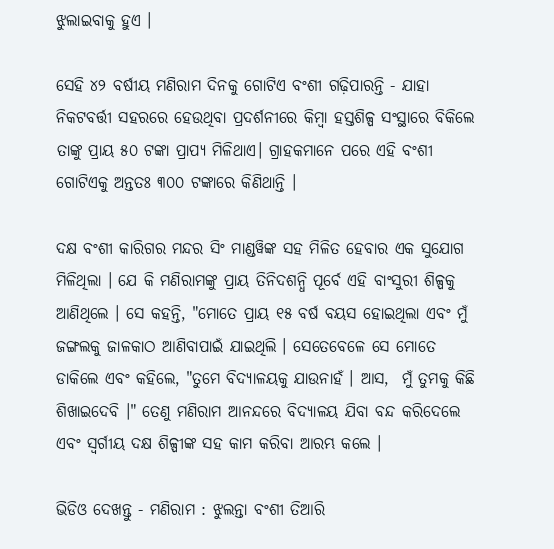ଝୁଲାଇବାକୁ ହୁଏ ।

ସେହି ୪୨ ବର୍ଷୀୟ ମଣିରାମ ଦିନକୁ ଗୋଟିଏ ବଂଶୀ ଗଢ଼ିପାରନ୍ତି - ଯାହା ନିକଟବର୍ତ୍ତୀ ସହରରେ ହେଉଥିବା ପ୍ରଦର୍ଶନୀରେ କିମ୍ବା ହସ୍ତଶିଳ୍ପ ସଂସ୍ଥାରେ ବିକିଲେ ତାଙ୍କୁ ପ୍ରାୟ ୫୦ ଟଙ୍କା ପ୍ରାପ୍ୟ ମିଳିଥାଏ। ଗ୍ରାହକମାନେ ପରେ ଏହି ବଂଶୀ ଗୋଟିଏକୁ ଅନ୍ତତଃ ୩୦୦ ଟଙ୍କାରେ କିଣିଥାନ୍ତି ।

ଦକ୍ଷ ବଂଶୀ କାରିଗର ମନ୍ଦର ସିଂ ମାଣ୍ଡୱିଙ୍କ ସହ ମିଳିତ ହେବାର ଏକ ସୁଯୋଗ ମିଳିଥିଲା । ଯେ କି ମଣିରାମଙ୍କୁ ପ୍ରାୟ ତିନିଦଶନ୍ଧି ପୂର୍ବେ ଏହି ବାଂସୁରୀ ଶିଳ୍ପକୁ ଆଣିଥିଲେ । ସେ କହନ୍ତି, "ମୋତେ ପ୍ରାୟ ୧୫ ବର୍ଷ ବୟସ ହୋଇଥିଲା ଏବଂ ମୁଁ ଜଙ୍ଗଲକୁ ଜାଳକାଠ ଆଣିବାପାଇଁ ଯାଇଥିଲି । ସେତେବେଳେ ସେ ମୋତେ ଡାକିଲେ ଏବଂ କହିଲେ, "ତୁମେ ବିଦ୍ୟାଳୟକୁ ଯାଉନାହଁ । ଆସ,  ମୁଁ ତୁମକୁ କିଛି ଶିଖାଇଦେବି ।" ତେଣୁ ମଣିରାମ ଆନନ୍ଦରେ ବିଦ୍ୟାଳୟ ଯିବା ବନ୍ଦ କରିଦେଲେ ଏବଂ ସ୍ୱର୍ଗୀୟ ଦକ୍ଷ ଶିଳ୍ପୀଙ୍କ ସହ କାମ କରିବା ଆରମ୍ଭ କଲେ ।

ଭିଡିଓ ଦେଖନ୍ତୁ - ମଣିରାମ : ଝୁଲନ୍ତା ବଂଶୀ ତିଆରି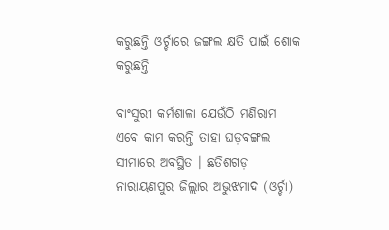କରୁଛନ୍ତି ଓର୍ଚ୍ଚାରେ ଜଙ୍ଗଲ କ୍ଷତି ପାଇଁ ଶୋକ କରୁଛନ୍ତି

ବାଂସୁରୀ କର୍ମଶାଳା ଯେଉଁଠି ମଣିରାମ ଏବେ କାମ କରନ୍ତି ତାହା ଘଡ଼ବଙ୍ଗଲ ସୀମାରେ ଅବସ୍ଥିତ । ଛତିଶଗଡ଼ ନାରାୟଣପୁର ଜିଲ୍ଲାର ଅଭୁଝମାଦ (ଓର୍ଚ୍ଚା)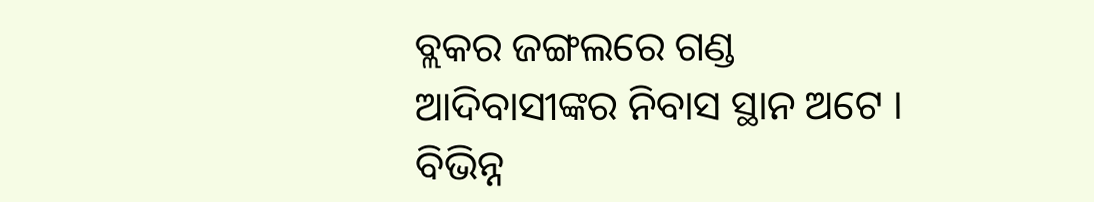ବ୍ଲକର ଜଙ୍ଗଲରେ ଗଣ୍ଡ ଆଦିବାସୀଙ୍କର ନିବାସ ସ୍ଥାନ ଅଟେ । ବିଭିନ୍ନ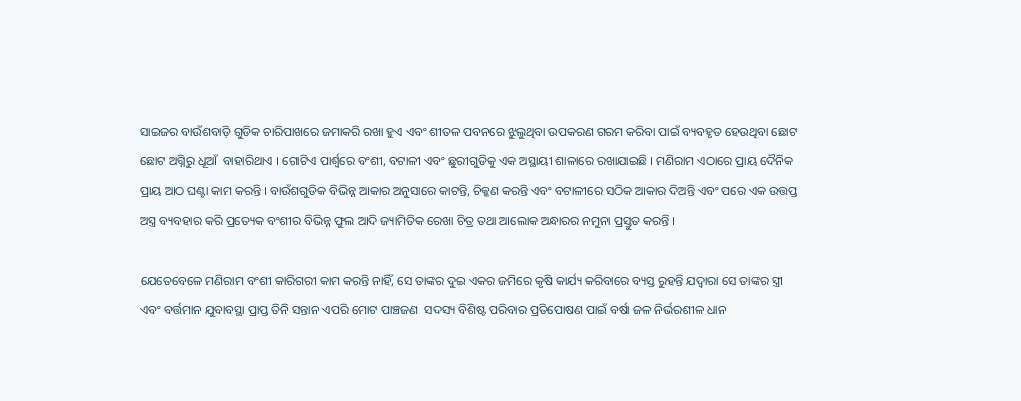ସାଇଜର ବାଉଁଶବାଡ଼ି ଗୁଡିକ ଚାରିପାଖରେ ଜମାକରି ରଖା ହୁଏ ଏବଂ ଶୀତଳ ପବନରେ ଝୁଲୁଥିବା ଉପକରଣ ଗରମ କରିବା ପାଇଁ ବ୍ୟବହୃତ ହେଉଥିବା ଛୋଟ ଛୋଟ ଅଗ୍ନିରୁ ଧୂଆଁ  ବାହାରିଥାଏ । ଗୋଟିଏ ପାର୍ଶ୍ୱରେ ବଂଶୀ, ବଟାଳୀ ଏବଂ ଛୁରୀଗୁଡିକୁ ଏକ ଅସ୍ଥାୟୀ ଶାଳାରେ ରଖାଯାଇଛି । ମଣିରାମ ଏଠାରେ ପ୍ରାୟ ଦୈନିକ ପ୍ରାୟ ଆଠ ଘଣ୍ଟା କାମ କରନ୍ତି । ବାଉଁଶଗୁଡିକ ବିଭିନ୍ନ ଆକାର ଅନୁସାରେ କାଟନ୍ତି, ଚିକ୍କଣ କରନ୍ତି ଏବଂ ବଟାଳୀରେ ସଠିକ ଆକାର ଦିଅନ୍ତି ଏବଂ ପରେ ଏକ ଉତ୍ତପ୍ତ ଅସ୍ତ୍ର ବ୍ୟବହାର କରି ପ୍ରତ୍ୟେକ ବଂଶୀର ବିଭିନ୍ନ ଫୁଲ ଆଦି ଜ୍ୟାମିତିକ ରେଖା ଚିତ୍ର ତଥା ଆଲୋକ ଅନ୍ଧାରର ନମୁନା ପ୍ରସ୍ତୁତ କରନ୍ତି ।

ଯେତେବେଳେ ମଣିରାମ ବଂଶୀ କାରିଗରୀ କାମ କରନ୍ତି ନାହିଁ, ସେ ତାଙ୍କର ଦୁଇ ଏକର ଜମିରେ କୃଷି କାର୍ଯ୍ୟ କରିବାରେ ବ୍ୟସ୍ତ ରୁହନ୍ତି ଯଦ୍ୱାରା ସେ ତାଙ୍କର ସ୍ତ୍ରୀ ଏବଂ ବର୍ତ୍ତମାନ ଯୁବାବସ୍ଥା ପ୍ରାପ୍ତ ତିନି ସନ୍ତାନ ଏପରି ମୋଟ ପାଞ୍ଚଜଣ  ସଦସ୍ୟ ବିଶିଷ୍ଟ ପରିବାର ପ୍ରତିପୋଷଣ ପାଇଁ ବର୍ଷା ଜଳ ନିର୍ଭରଶୀଳ ଧାନ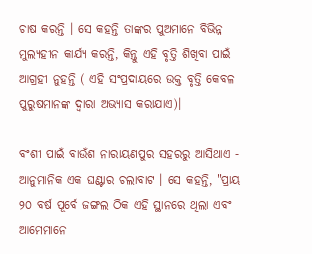ଚାଷ କରନ୍ତି । ସେ କହନ୍ତି ତାଙ୍କର ପୁଅମାନେ ବିଭିନ୍ନ ମୁଲ୍ୟହୀନ କାର୍ଯ୍ୟ କରନ୍ତି, କିନ୍ତୁ ଏହି ବୃତ୍ତି ଶିଖିବା ପାଇଁ ଆଗ୍ରହୀ ନୁହନ୍ତି ( ଏହି ସଂପ୍ରଦାୟରେ ଉକ୍ତ ବୃତ୍ତି କେବଳ ପୁରୁଷମାନଙ୍କ ଦ୍ୱାରା ଅଭ୍ୟାସ କରାଯାଏ)।

ବଂଶୀ ପାଇଁ ବାଉଁଶ ନାରାୟଣପୁର ସହରରୁ ଆସିଥାଏ - ଆନୁମାନିକ ଏକ ଘଣ୍ଟାର ଚଲାବାଟ । ସେ କହନ୍ତି, "ପ୍ରାୟ ୨୦ ବର୍ଷ ପୂର୍ବେ ଜଙ୍ଗଲ ଠିକ ଏହି ସ୍ଥାନରେ ଥିଲା ଏବଂ ଆମେମାନେ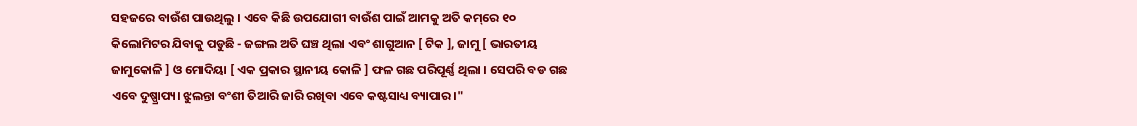ସହଜରେ ବାଉଁଶ ପାଉଥିଲୁ । ଏବେ କିଛି ଉପଯୋଗୀ ବାଉଁଶ ପାଇଁ ଆମକୁ ଅତି କମ୍‌ରେ ୧୦ କିଲୋମିଟର ଯିବାକୁ ପଡୁଛି - ଜଙ୍ଗଲ ଅତି ଘଞ୍ଚ ଥିଲା ଏବଂ ଶାଗୁଆନ [ ଟିକ ], ଜାମୁ [ ଭାରତୀୟ ଜାମୁକୋଳି ] ଓ ମୋଦିୟା [ ଏକ ପ୍ରକାର ସ୍ଥାନୀୟ କୋଳି ] ଫଳ ଗଛ ପରିପୂର୍ଣ୍ଣ ଥିଲା । ସେପରି ବଡ ଗଛ ଏବେ ଦୁଷ୍ପ୍ରାପ୍ୟ। ଝୁଲନ୍ତା ବଂଶୀ ତିଆରି ଜାରି ରଖିବା ଏବେ କଷ୍ଟସାଧ୍ୟ ବ୍ୟାପାର ।"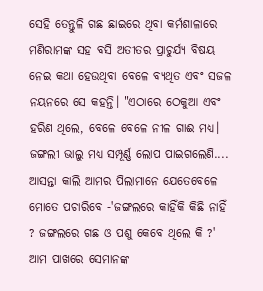ସେହି ତେନ୍ତୁଳି ଗଛ ଛାଇରେ ଥିବା କର୍ମଶାଳାରେ ମଣିରାମଙ୍କ ସହ ବସି ଅତୀତର ପ୍ରାଚୁର୍ଯ୍ୟ ବିଷୟ ନେଇ କଥା ହେଉଥିବା ବେଳେ ବ୍ୟଥିତ ଏବଂ ସଜଳ ନୟନରେ ସେ କହନ୍ତି। "ଏଠାରେ ଠେକୁଆ ଏବଂ ହରିଣ ଥିଲେ, ବେଳେ ବେଳେ ନୀଳ ଗାଈ ମଧ୍ୟ। ଜଙ୍ଗଲୀ ଭାଲୁ ମଧ୍ୟ ସମ୍ପୂର୍ଣ୍ଣ ଲୋପ ପାଇଗଲେଣି.... ଆସନ୍ତା କାଲି ଆମର ପିଲାମାନେ ଯେତେବେଳେ ମୋତେ ପଚାରିବେ -'ଜଙ୍ଗଲରେ କାହିଁକି କିଛି ନାହିଁ ? ଜଙ୍ଗଲରେ ଗଛ ଓ ପଶୁ କେବେ ଥିଲେ କି ?' ଆମ ପାଖରେ ସେମାନଙ୍କ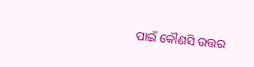ପାଇଁ କୌଣସି ଉତ୍ତର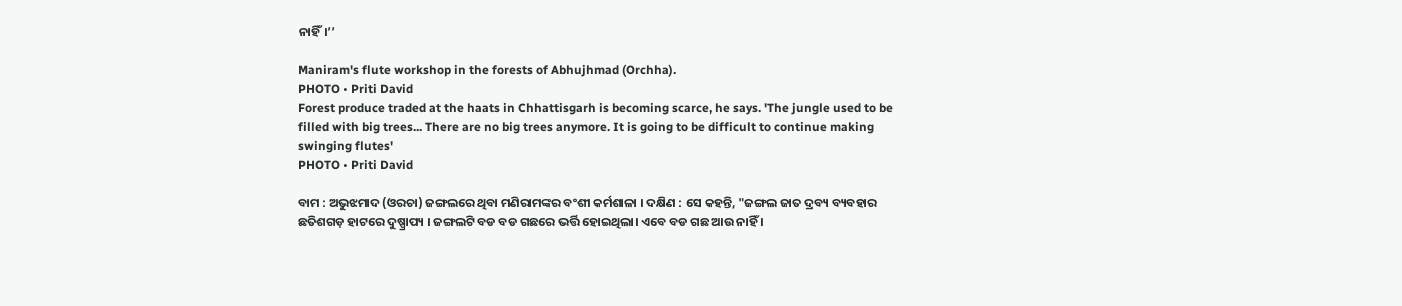ନାହିଁ।’’

Maniram's flute workshop in the forests of Abhujhmad (Orchha).
PHOTO • Priti David
Forest produce traded at the haats in Chhattisgarh is becoming scarce, he says. 'The jungle used to be filled with big trees... There are no big trees anymore. It is going to be difficult to continue making swinging flutes'
PHOTO • Priti David

ବାମ : ଅଭୁଝମାଦ (ଓରଚା) ଜଙ୍ଗଲରେ ଥିବା ମଣିରାମଙ୍କର ବଂଶୀ କର୍ମଶାଳା । ଦକ୍ଷିଣ : ସେ କହନ୍ତି, "ଜଙ୍ଗଲ ଜାତ ଦ୍ରବ୍ୟ ବ୍ୟବହାର ଛତିଶଗଡ଼ ହାଟରେ ଦୁଷ୍ପ୍ରାପ୍ୟ । ଜଙ୍ଗଲଟି ବଡ ବଡ ଗଛରେ ଭର୍ତ୍ତି ହୋଇଥିଲା। ଏବେ ବଡ ଗଛ ଆଉ ନାହିଁ ।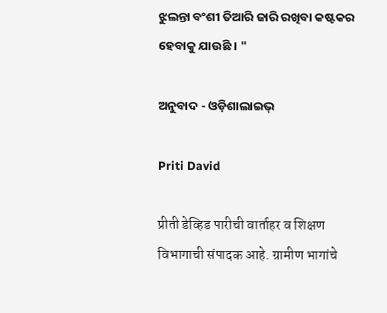ଝୁଲନ୍ତା ବଂଶୀ ତିଆରି ଜାରି ରଖିବା କଷ୍ଟକର ହେବାକୁ ଯାଉଛି । "

ଅନୁବାଦ - ଓଡ଼ିଶାଲାଇଭ୍‍

Priti David

प्रीती डेव्हिड पारीची वार्ताहर व शिक्षण विभागाची संपादक आहे. ग्रामीण भागांचे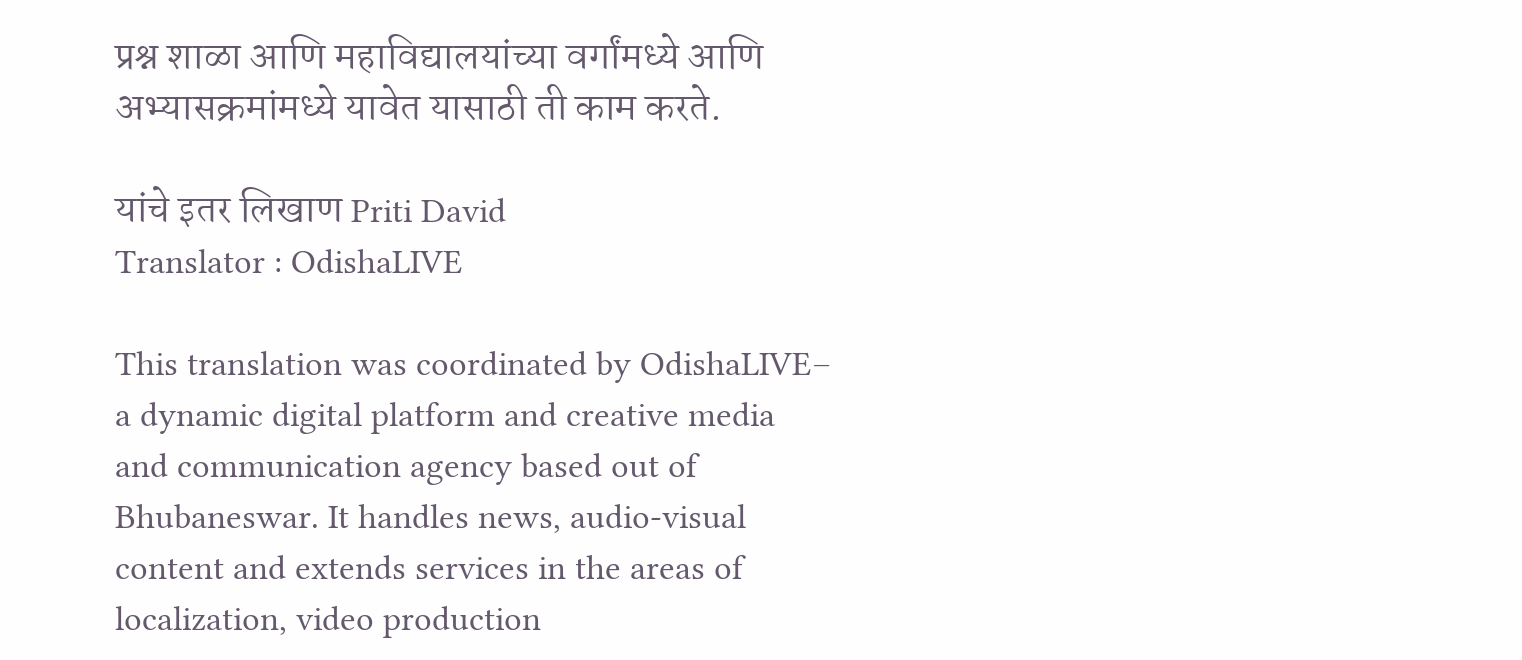प्रश्न शाळा आणि महाविद्यालयांच्या वर्गांमध्ये आणि अभ्यासक्रमांमध्ये यावेत यासाठी ती काम करते.

यांचे इतर लिखाण Priti David
Translator : OdishaLIVE

This translation was coordinated by OdishaLIVE– a dynamic digital platform and creative media and communication agency based out of Bhubaneswar. It handles news, audio-visual content and extends services in the areas of localization, video production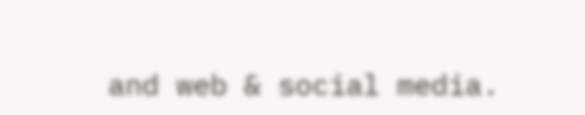and web & social media.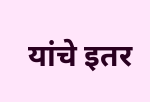यांचे इतर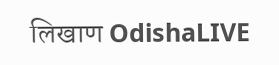लिखाण OdishaLIVE